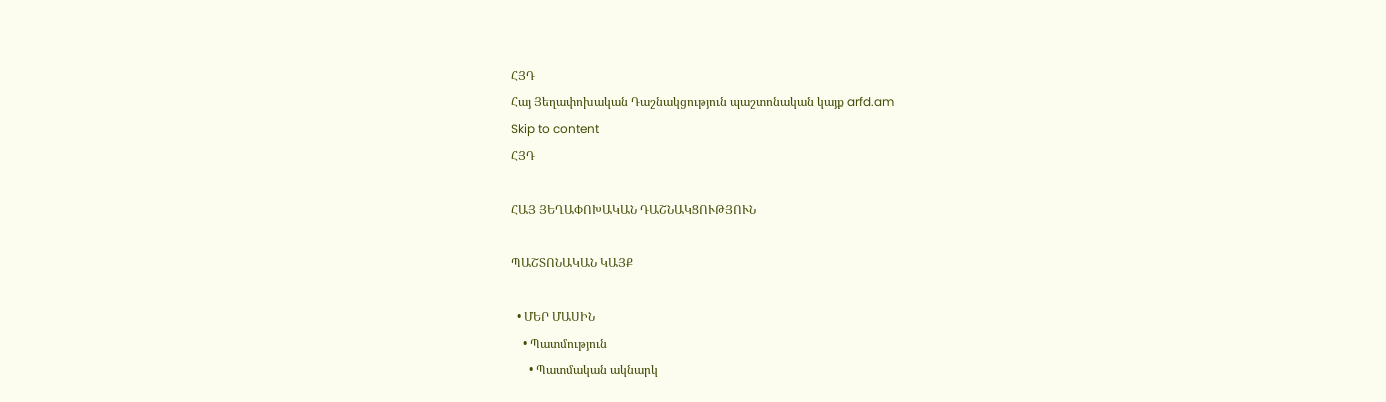ՀՅԴ
Հայ Յեղափոխական Դաշնակցություն պաշտոնական կայք arfd.am
Skip to content
ՀՅԴ

ՀԱՅ ՅԵՂԱՓՈԽԱԿԱՆ ԴԱՇՆԱԿՑՈՒԹՅՈՒՆ

ՊԱՇՏՈՆԱԿԱՆ ԿԱՅՔ

  • ՄԵՐ ՄԱՍԻՆ
    • Պատմություն
      • Պատմական ակնարկ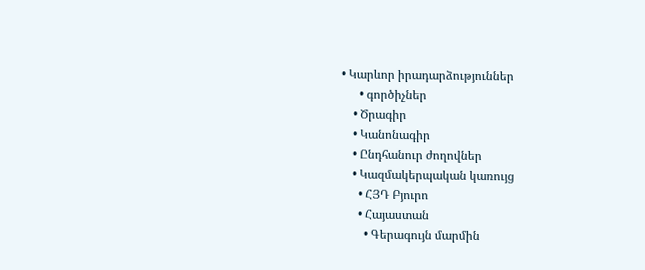• Կարևոր իրադարձություններ
      • գործիչներ
    • Ծրագիր
    • Կանոնագիր
    • Ընդհանուր ժողովներ
    • Կազմակերպական կառույց
      • ՀՅԴ Բյուրո
      • Հայաստան
        • Գերագույն մարմին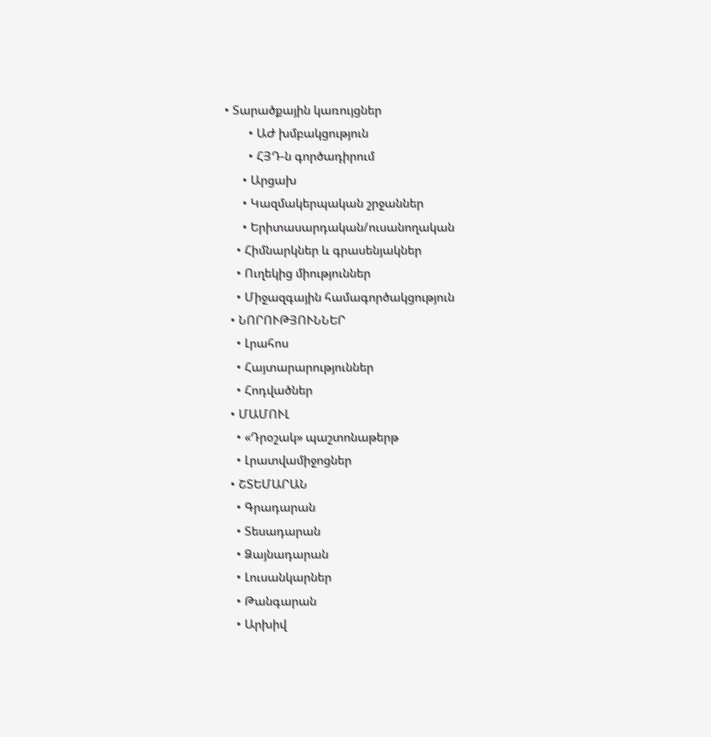• Տարածքային կառույցներ
        • ԱԺ խմբակցություն
        • ՀՅԴ-ն գործադիրում
      • Արցախ
      • Կազմակերպական շրջաններ
      • Երիտասարդական/ուսանողական
    • Հիմնարկներ և գրասենյակներ
    • Ուղեկից միություններ
    • Միջազգային համագործակցություն
  • ՆՈՐՈՒԹՅՈՒՆՆԵՐ
    • Լրահոս
    • Հայտարարություններ
    • Հոդվածներ
  • ՄԱՄՈՒԼ
    • «Դրօշակ» պաշտոնաթերթ
    • Լրատվամիջոցներ
  • ՇՏԵՄԱՐԱՆ
    • Գրադարան
    • Տեսադարան
    • Ձայնադարան
    • Լուսանկարներ
    • Թանգարան
    • Արխիվ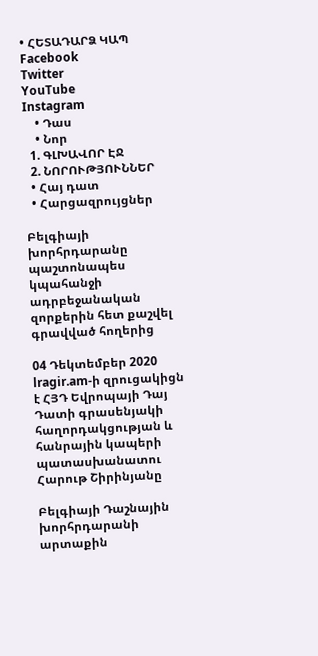• ՀԵՏԱԴԱՐՁ ԿԱՊ
Facebook
Twitter
YouTube
Instagram
    • Դաս
    • Նոր
  1. ԳԼԽԱՎՈՐ ԷՋ
  2. ՆՈՐՈՒԹՅՈՒՆՆԵՐ
  • Հայ դատ
  • Հարցազրույցներ

Բելգիայի խորհրդարանը պաշտոնապես կպահանջի ադրբեջանական զորքերին հետ քաշվել գրավված հողերից

04 Դեկտեմբեր 2020 lragir.am-ի զրուցակիցն է ՀՅԴ Եվրոպայի Դայ Դատի գրասենյակի հաղորդակցության և հանրային կապերի պատասխանատու Հարութ Շիրինյանը

Բելգիայի Դաշնային խորհրդարանի արտաքին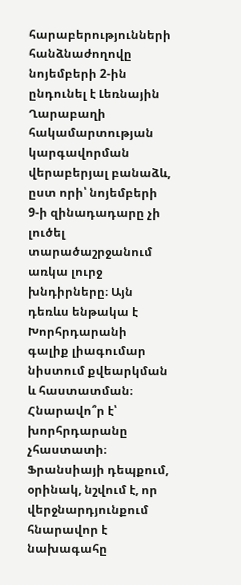հարաբերությունների հանձնաժողովը նոյեմբերի 2-ին ընդունել է Լեռնային Ղարաբաղի հակամարտության կարգավորման վերաբերյալ բանաձև, ըստ որի՝ նոյեմբերի 9-ի զինադադարը չի լուծել տարածաշրջանում առկա լուրջ խնդիրները։ Այն դեռևս ենթակա է Խորհրդարանի գալիք լիագումար նիստում քվեարկման և հաստատման։ Հնարավո՞ր է՝ խորհրդարանը չհաստատի։ Ֆրանսիայի դեպքում, օրինակ, նշվում է, որ վերջնարդյունքում հնարավոր է նախագահը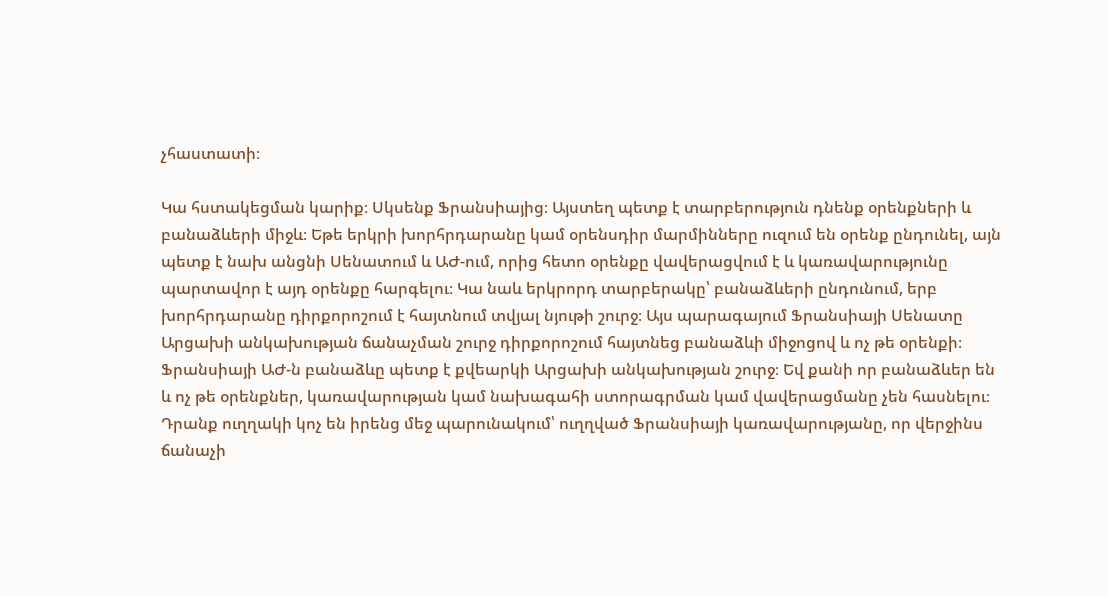չհաստատի։

Կա հստակեցման կարիք։ Սկսենք Ֆրանսիայից։ Այստեղ պետք է տարբերություն դնենք օրենքների և բանաձևերի միջև։ Եթե երկրի խորհրդարանը կամ օրենսդիր մարմինները ուզում են օրենք ընդունել, այն պետք է նախ անցնի Սենատում և ԱԺ-ում, որից հետո օրենքը վավերացվում է և կառավարությունը պարտավոր է այդ օրենքը հարգելու։ Կա նաև երկրորդ տարբերակը՝ բանաձևերի ընդունում, երբ խորհրդարանը դիրքորոշում է հայտնում տվյալ նյութի շուրջ։ Այս պարագայում Ֆրանսիայի Սենատը Արցախի անկախության ճանաչման շուրջ դիրքորոշում հայտնեց բանաձևի միջոցով և ոչ թե օրենքի։ Ֆրանսիայի ԱԺ-ն բանաձևը պետք է քվեարկի Արցախի անկախության շուրջ։ Եվ քանի որ բանաձևեր են և ոչ թե օրենքներ, կառավարության կամ նախագահի ստորագրման կամ վավերացմանը չեն հասնելու։ Դրանք ուղղակի կոչ են իրենց մեջ պարունակում՝ ուղղված Ֆրանսիայի կառավարությանը, որ վերջինս ճանաչի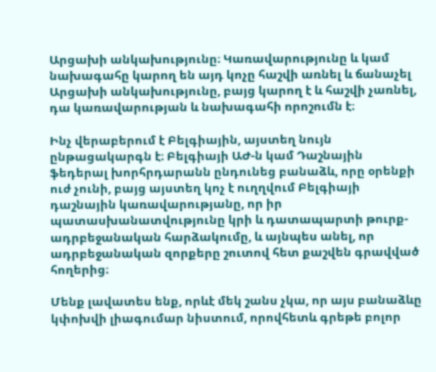Արցախի անկախությունը։ Կառավարությունը և կամ նախագահը կարող են այդ կոչը հաշվի առնել և ճանաչել Արցախի անկախությունը, բայց կարող է և հաշվի չառնել, դա կառավարության և նախագահի որոշումն է։

Ինչ վերաբերում է Բելգիային, այստեղ նույն ընթացակարգն է։ Բելգիայի ԱԺ-ն կամ Դաշնային ֆեդերալ խորհրդարանն ընդունեց բանաձև, որը օրենքի ուժ չունի, բայց այստեղ կոչ է ուղղվում Բելգիայի դաշնային կառավարությանը, որ իր պատասխանատվությունը կրի և դատապարտի թուրք-ադրբեջանական հարձակումը, և այնպես անել, որ ադրբեջանական զորքերը շուտով հետ քաշվեն գրավված հողերից։

Մենք լավատես ենք, որևէ մեկ շանս չկա, որ այս բանաձևը կփոխվի լիագումար նիստում, որովհետև գրեթե բոլոր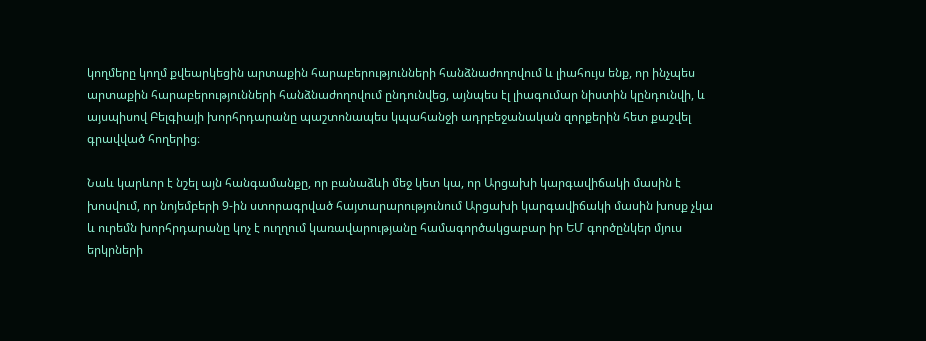կողմերը կողմ քվեարկեցին արտաքին հարաբերությունների հանձնաժողովում և լիահույս ենք, որ ինչպես արտաքին հարաբերությունների հանձնաժողովում ընդունվեց, այնպես էլ լիագումար նիստին կընդունվի, և այսպիսով Բելգիայի խորհրդարանը պաշտոնապես կպահանջի ադրբեջանական զորքերին հետ քաշվել գրավված հողերից։

Նաև կարևոր է նշել այն հանգամանքը, որ բանաձևի մեջ կետ կա, որ Արցախի կարգավիճակի մասին է խոսվում, որ նոյեմբերի 9-ին ստորագրված հայտարարությունում Արցախի կարգավիճակի մասին խոսք չկա և ուրեմն խորհրդարանը կոչ է ուղղում կառավարությանը համագործակցաբար իր ԵՄ գործընկեր մյուս երկրների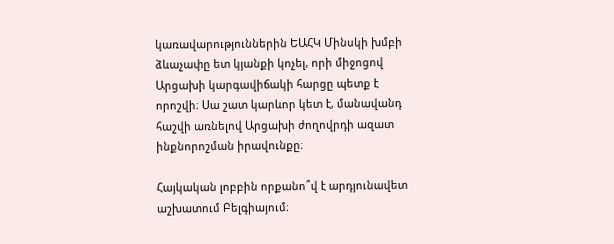կառավարություններին ԵԱՀԿ Մինսկի խմբի ձևաչափը ետ կյանքի կոչել, որի միջոցով Արցախի կարգավիճակի հարցը պետք է որոշվի։ Սա շատ կարևոր կետ է, մանավանդ հաշվի առնելով Արցախի ժողովրդի ազատ ինքնորոշման իրավունքը։

Հայկական լոբբին որքանո՞վ է արդյունավետ աշխատում Բելգիայում։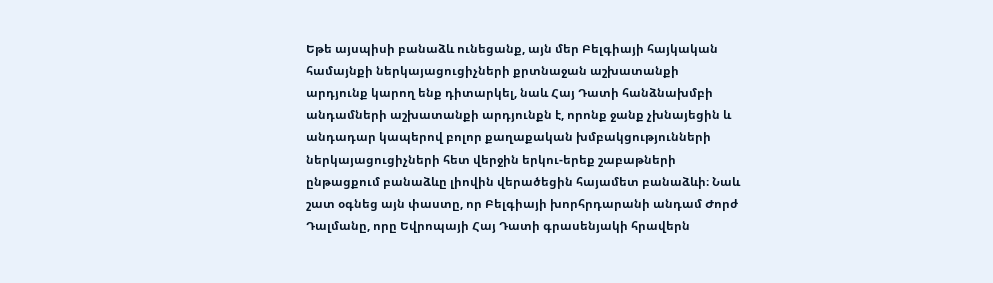Եթե այսպիսի բանաձև ունեցանք, այն մեր Բելգիայի հայկական համայնքի ներկայացուցիչների քրտնաջան աշխատանքի արդյունք կարող ենք դիտարկել, նաև Հայ Դատի հանձնախմբի անդամների աշխատանքի արդյունքն է, որոնք ջանք չխնայեցին և անդադար կապերով բոլոր քաղաքական խմբակցությունների ներկայացուցիչների հետ վերջին երկու-երեք շաբաթների ընթացքում բանաձևը լիովին վերածեցին հայամետ բանաձևի։ Նաև շատ օգնեց այն փաստը, որ Բելգիայի խորհրդարանի անդամ Ժորժ Դալմանը, որը Եվրոպայի Հայ Դատի գրասենյակի հրավերն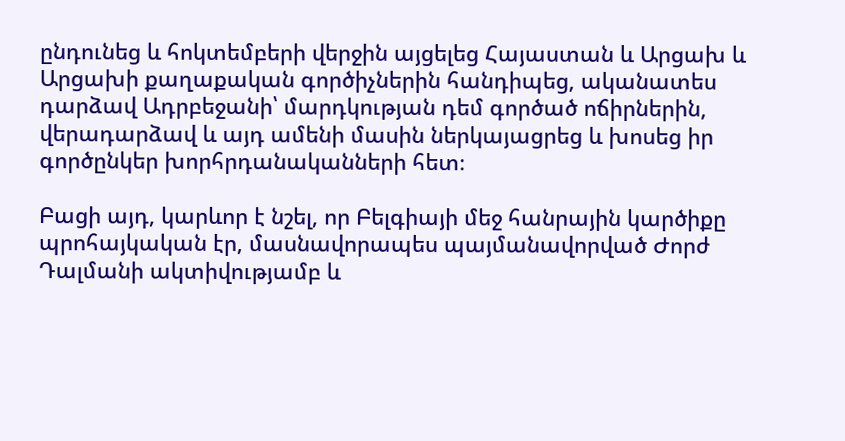ընդունեց և հոկտեմբերի վերջին այցելեց Հայաստան և Արցախ և Արցախի քաղաքական գործիչներին հանդիպեց, ականատես դարձավ Ադրբեջանի՝ մարդկության դեմ գործած ոճիրներին, վերադարձավ և այդ ամենի մասին ներկայացրեց և խոսեց իր գործընկեր խորհրդանականների հետ։

Բացի այդ, կարևոր է նշել, որ Բելգիայի մեջ հանրային կարծիքը պրոհայկական էր, մասնավորապես պայմանավորված Ժորժ Դալմանի ակտիվությամբ և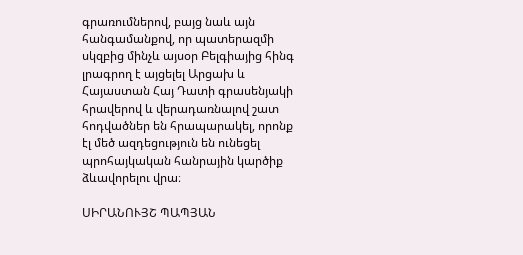գրառումներով, բայց նաև այն հանգամանքով, որ պատերազմի սկզբից մինչև այսօր Բելգիայից հինգ լրագրող է այցելել Արցախ և Հայաստան Հայ Դատի գրասենյակի հրավերով և վերադառնալով շատ հոդվածներ են հրապարակել, որոնք էլ մեծ ազդեցություն են ունեցել պրոհայկական հանրային կարծիք ձևավորելու վրա։

ՍԻՐԱՆՈՒՅՇ ՊԱՊՅԱՆ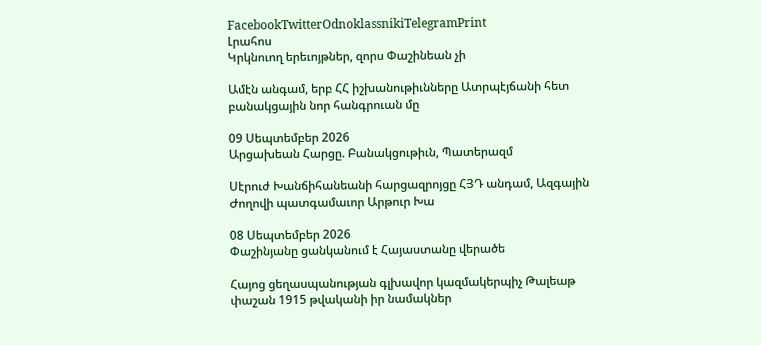FacebookTwitterOdnoklassnikiTelegramPrint
Լրահոս
Կրկնուող երեւոյթներ, զորս Փաշինեան չի

Ամէն անգամ, երբ ՀՀ իշխանութիւնները Ատրպէյճանի հետ բանակցային նոր հանգրուան մը

09 Սեպտեմբեր 2026
Արցախեան Հարցը. Բանակցութիւն, Պատերազմ

Սէրուժ Խանճիհանեանի հարցազրոյցը ՀՅԴ անդամ, Ազգային Ժողովի պատգամաւոր Արթուր Խա

08 Սեպտեմբեր 2026
Փաշինյանը ցանկանում է Հայաստանը վերածե

Հայոց ցեղասպանության գլխավոր կազմակերպիչ Թալեաթ փաշան 1915 թվականի իր նամակներ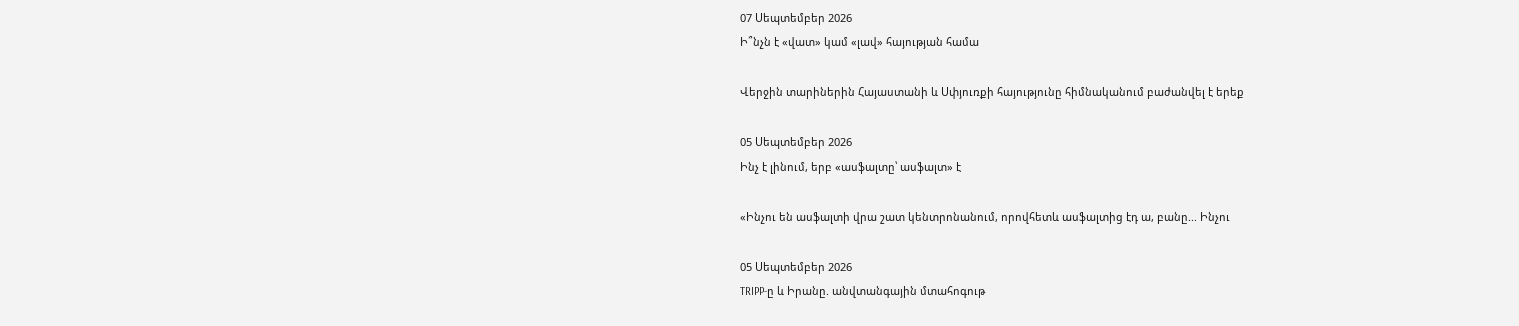07 Սեպտեմբեր 2026
Ի՞նչն է «վատ» կամ «լավ» հայության համա

Վերջին տարիներին Հայաստանի և Սփյուռքի հայությունը հիմնականում բաժանվել է երեք

05 Սեպտեմբեր 2026
Ինչ է լինում, երբ «ասֆալտը՝ ասֆալտ» է

«Ինչու են ասֆալտի վրա շատ կենտրոնանում, որովհետև ասֆալտից էդ ա, բանը... Ինչու

05 Սեպտեմբեր 2026
TRIPP-ը և Իրանը. անվտանգային մտահոգութ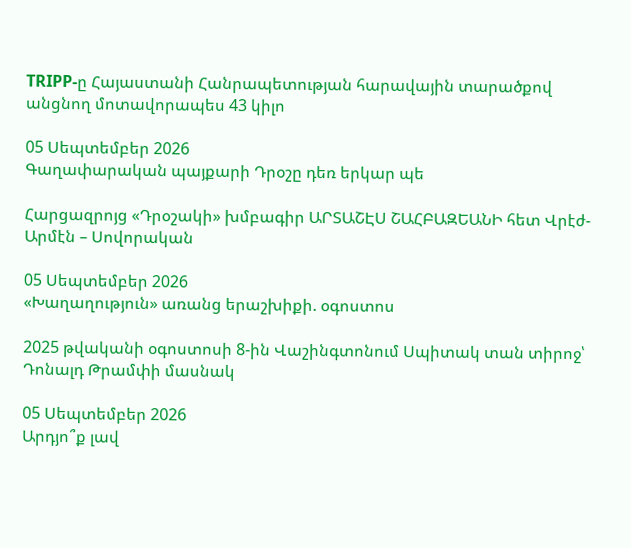TRIPP-ը Հայաստանի Հանրապետության հարավային տարածքով անցնող մոտավորապես 43 կիլո

05 Սեպտեմբեր 2026
Գաղափարական պայքարի Դրօշը դեռ երկար պե

Հարցազրոյց «Դրօշակի» խմբագիր ԱՐՏԱՇԷՍ ՇԱՀԲԱԶԵԱՆԻ հետ Վրէժ-Արմէն – Սովորական

05 Սեպտեմբեր 2026
«Խաղաղություն» առանց երաշխիքի. օգոստոս

2025 թվականի օգոստոսի 8-ին Վաշինգտոնում Սպիտակ տան տիրոջ՝ Դոնալդ Թրամփի մասնակ

05 Սեպտեմբեր 2026
Արդյո՞ք լավ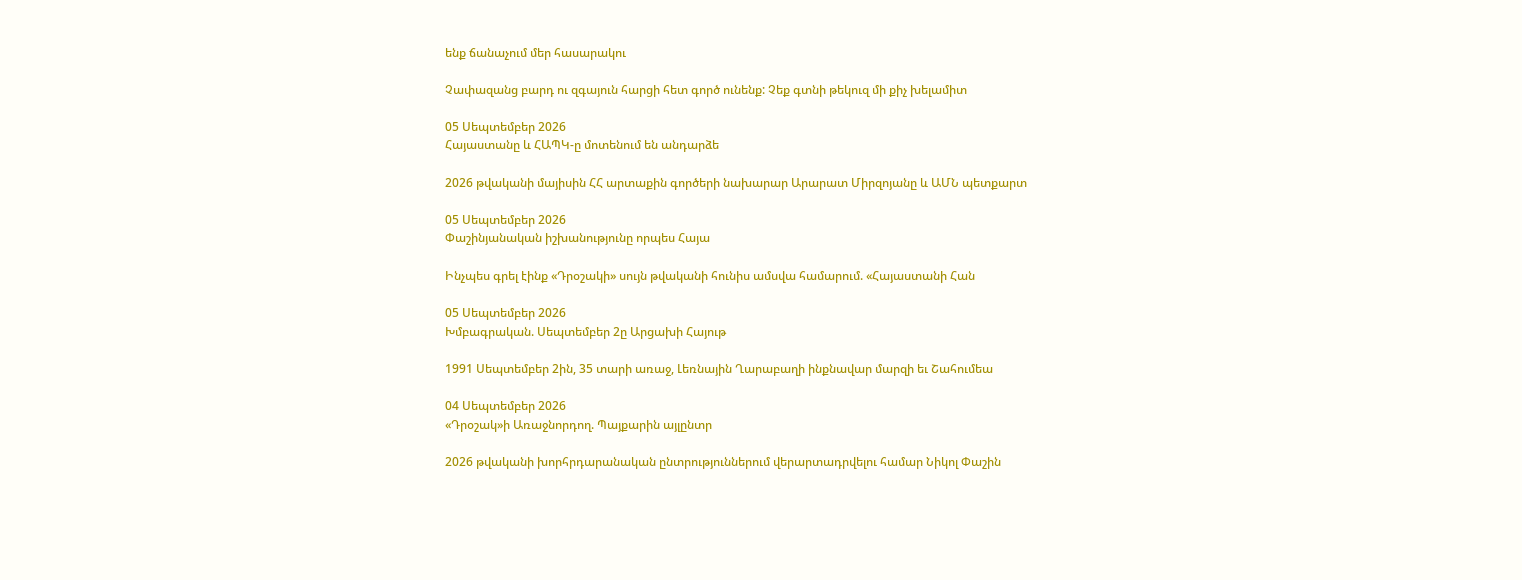ենք ճանաչում մեր հասարակու

Չափազանց բարդ ու զգայուն հարցի հետ գործ ունենք: Չեք գտնի թեկուզ մի քիչ խելամիտ

05 Սեպտեմբեր 2026
Հայաստանը և ՀԱՊԿ-ը մոտենում են անդարձե

2026 թվականի մայիսին ՀՀ արտաքին գործերի նախարար Արարատ Միրզոյանը և ԱՄՆ պետքարտ

05 Սեպտեմբեր 2026
Փաշինյանական իշխանությունը որպես Հայա

Ինչպես գրել էինք «Դրօշակի» սույն թվականի հունիս ամսվա համարում. «Հայաստանի Հան

05 Սեպտեմբեր 2026
Խմբագրական. Սեպտեմբեր 2ը Արցախի Հայութ

1991 Սեպտեմբեր 2ին, 35 տարի առաջ, Լեռնային Ղարաբաղի ինքնավար մարզի եւ Շահումեա

04 Սեպտեմբեր 2026
«Դրօշակ»ի Առաջնորդող. Պայքարին այլընտր

2026 թվականի խորհրդարանական ընտրություններում վերարտադրվելու համար Նիկոլ Փաշին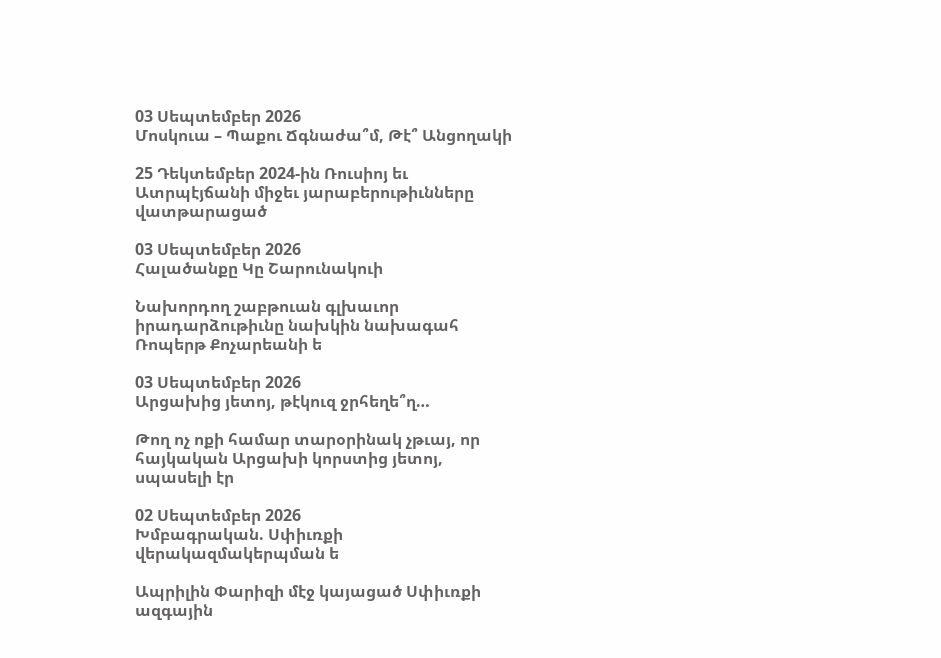03 Սեպտեմբեր 2026
Մոսկուա – Պաքու Ճգնաժա՞մ, Թէ՞ Անցողակի

25 Դեկտեմբեր 2024-ին Ռուսիոյ եւ Ատրպէյճանի միջեւ յարաբերութիւնները վատթարացած

03 Սեպտեմբեր 2026
Հալածանքը Կը Շարունակուի

Նախորդող շաբթուան գլխաւոր իրադարձութիւնը նախկին նախագահ Ռոպերթ Քոչարեանի ե

03 Սեպտեմբեր 2026
Արցախից յետոյ, թէկուզ ջրհեղե՞ղ…

Թող ոչ ոքի համար տարօրինակ չթւայ, որ հայկական Արցախի կորստից յետոյ, սպասելի էր

02 Սեպտեմբեր 2026
Խմբագրական. Սփիւռքի վերակազմակերպման ե

Ապրիլին Փարիզի մէջ կայացած Սփիւռքի ազգային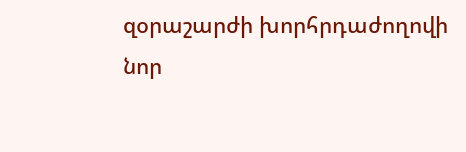զօրաշարժի խորհրդաժողովի նոր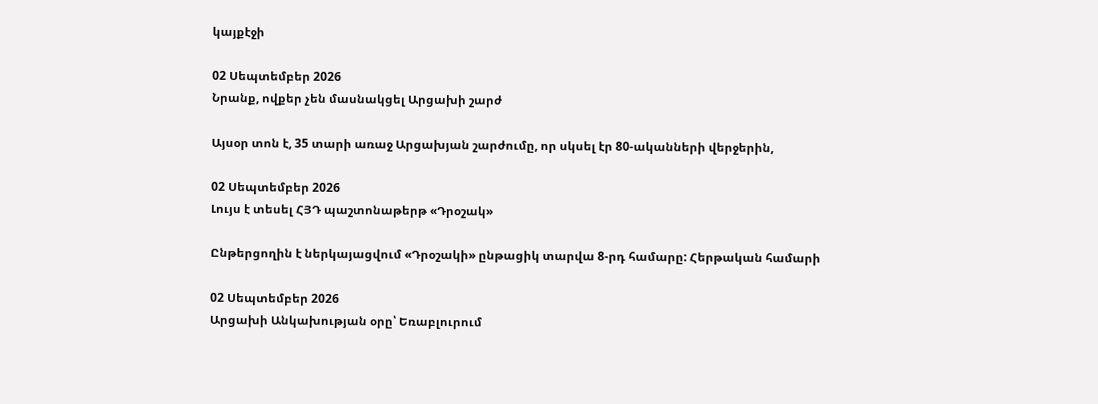կայքէջի

02 Սեպտեմբեր 2026
Նրանք, ովքեր չեն մասնակցել Արցախի շարժ

Այսօր տոն է, 35 տարի առաջ Արցախյան շարժումը, որ սկսել էր 80-ականների վերջերին,

02 Սեպտեմբեր 2026
Լույս է տեսել ՀՅԴ պաշտոնաթերթ «Դրօշակ»

Ընթերցողին է ներկայացվում «Դրօշակի» ընթացիկ տարվա 8-րդ համարը: Հերթական համարի

02 Սեպտեմբեր 2026
Արցախի Անկախության օրը՝ Եռաբլուրում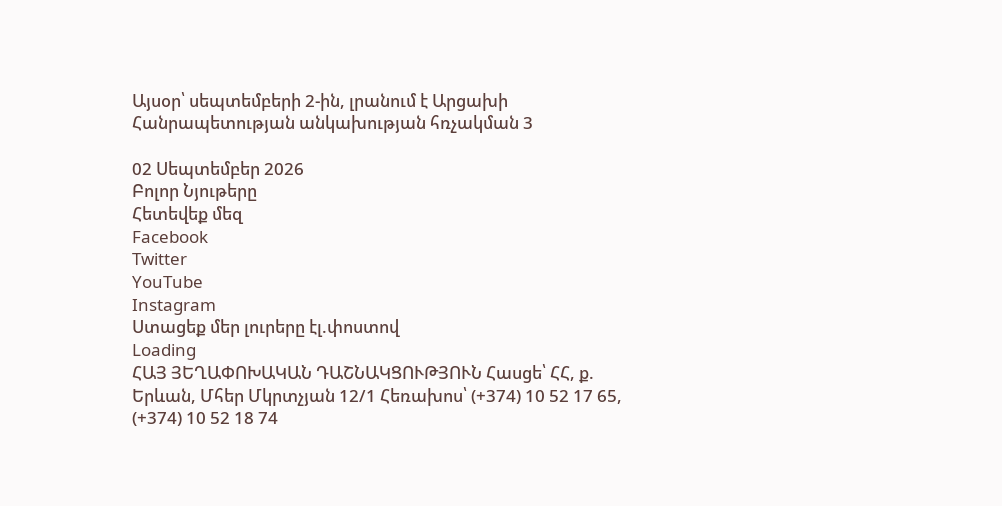Այսօր՝ սեպտեմբերի 2-ին, լրանում է Արցախի Հանրապետության անկախության հռչակման 3

02 Սեպտեմբեր 2026
Բոլոր Նյութերը
Հետեվեք մեզ
Facebook
Twitter
YouTube
Instagram
Ստացեք մեր լուրերը էլ.փոստով
Loading
ՀԱՅ ՅԵՂԱՓՈԽԱԿԱՆ ԴԱՇՆԱԿՑՈՒԹՅՈՒՆ Հասցե՝ ՀՀ, ք. Երևան, Մհեր Մկրտչյան 12/1 Հեռախոս՝ (+374) 10 52 17 65, (+374) 10 52 18 74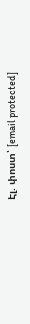Էլ. փոստ՝ [email protected]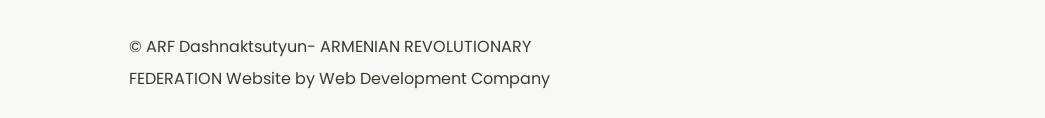© ARF Dashnaktsutyun- ARMENIAN REVOLUTIONARY FEDERATION Website by Web Development Company